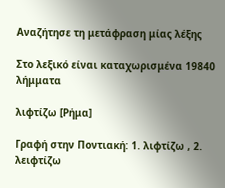Αναζήτησε τη μετάφραση μίας λέξης

Στο λεξικό είναι καταχωρισμένα 19840 λήμματα

λιφτίζω [Ρήμα]

Γραφή στην Ποντιακή: 1. λιφτίζω , 2. λειφτίζω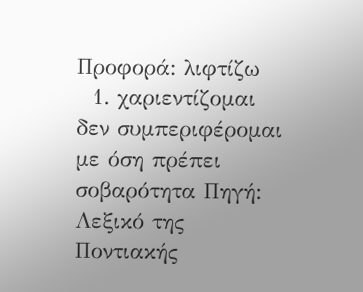Προφορά: λιφτίζω
  1. χαριεντίζομαι δεν συμπεριφέρομαι με όση πρέπει σοβαρότητα Πηγή: Λεξικό της Ποντιακής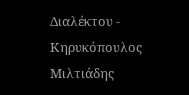Διαλέκτου - Κηρυκόπουλος Μιλτιάδης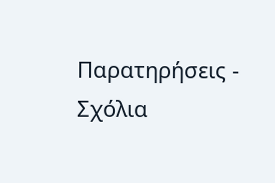Παρατηρήσεις - Σχόλια